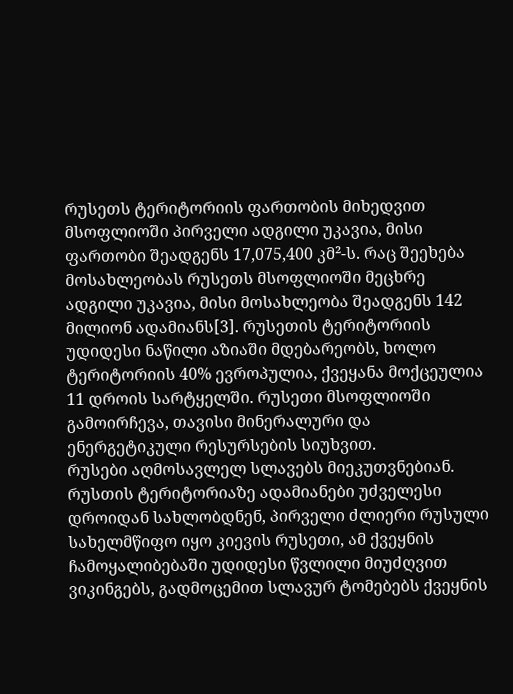რუსეთს ტერიტორიის ფართობის მიხედვით მსოფლიოში პირველი ადგილი უკავია, მისი ფართობი შეადგენს 17,075,400 კმ²-ს. რაც შეეხება მოსახლეობას რუსეთს მსოფლიოში მეცხრე ადგილი უკავია, მისი მოსახლეობა შეადგენს 142 მილიონ ადამიანს[3]. რუსეთის ტერიტორიის უდიდესი ნაწილი აზიაში მდებარეობს, ხოლო ტერიტორიის 40% ევროპულია, ქვეყანა მოქცეულია 11 დროის სარტყელში. რუსეთი მსოფლიოში გამოირჩევა, თავისი მინერალური და ენერგეტიკული რესურსების სიუხვით.
რუსები აღმოსავლელ სლავებს მიეკუთვნებიან. რუსთის ტერიტორიაზე ადამიანები უძველესი დროიდან სახლობდნენ, პირველი ძლიერი რუსული სახელმწიფო იყო კიევის რუსეთი, ამ ქვეყნის ჩამოყალიბებაში უდიდესი წვლილი მიუძღვით ვიკინგებს, გადმოცემით სლავურ ტომებებს ქვეყნის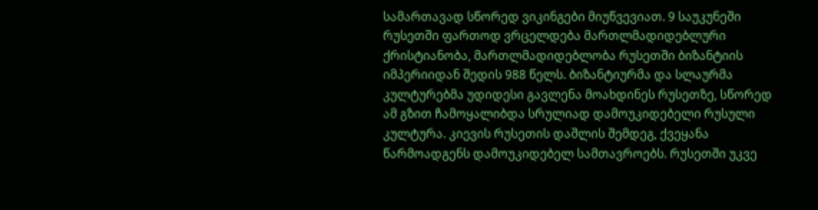სამართავად სწორედ ვიკინგები მიუწვევიათ. 9 საუკუნეში რუსეთში ფართოდ ვრცელდება მართლმადიდებლური ქრისტიანობა, მართლმადიდებლობა რუსეთში ბიზანტიის იმპერიიდან შედის 988 წელს. ბიზანტიურმა და სლაურმა კულტურებმა უდიდესი გავლენა მოახდინეს რუსეთზე, სწორედ ამ გზით ჩამოყალიბდა სრულიად დამოუკიდებელი რუსული კულტურა. კიევის რუსეთის დაშლის შემდეგ, ქვეყანა წარმოადგენს დამოუკიდებელ სამთავროებს. რუსეთში უკვე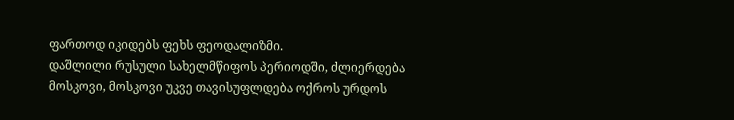ფართოდ იკიდებს ფეხს ფეოდალიზმი.
დაშლილი რუსული სახელმწიფოს პერიოდში, ძლიერდება მოსკოვი, მოსკოვი უკვე თავისუფლდება ოქროს ურდოს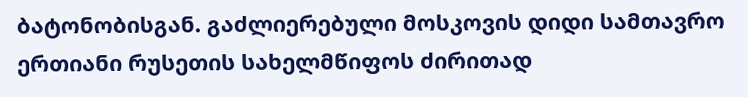ბატონობისგან. გაძლიერებული მოსკოვის დიდი სამთავრო ერთიანი რუსეთის სახელმწიფოს ძირითად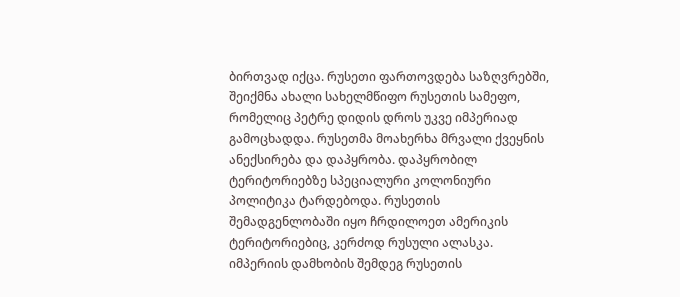ბირთვად იქცა. რუსეთი ფართოვდება საზღვრებში, შეიქმნა ახალი სახელმწიფო რუსეთის სამეფო, რომელიც პეტრე დიდის დროს უკვე იმპერიად გამოცხადდა. რუსეთმა მოახერხა მრვალი ქვეყნის ანექსირება და დაპყრობა. დაპყრობილ ტერიტორიებზე სპეციალური კოლონიური პოლიტიკა ტარდებოდა. რუსეთის შემადგენლობაში იყო ჩრდილოეთ ამერიკის ტერიტორიებიც, კერძოდ რუსული ალასკა.
იმპერიის დამხობის შემდეგ რუსეთის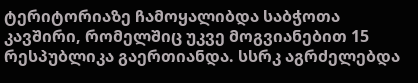ტერიტორიაზე ჩამოყალიბდა საბჭოთა კავშირი, რომელშიც უკვე მოგვიანებით 15 რესპუბლიკა გაერთიანდა. სსრკ აგრძელებდა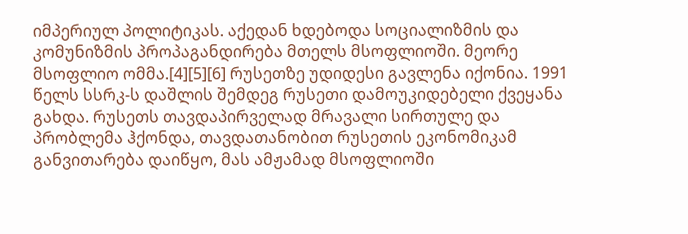იმპერიულ პოლიტიკას. აქედან ხდებოდა სოციალიზმის და კომუნიზმის პროპაგანდირება მთელს მსოფლიოში. მეორე მსოფლიო ომმა.[4][5][6] რუსეთზე უდიდესი გავლენა იქონია. 1991 წელს სსრკ-ს დაშლის შემდეგ რუსეთი დამოუკიდებელი ქვეყანა გახდა. რუსეთს თავდაპირველად მრავალი სირთულე და პრობლემა ჰქონდა, თავდათანობით რუსეთის ეკონომიკამ განვითარება დაიწყო, მას ამჟამად მსოფლიოში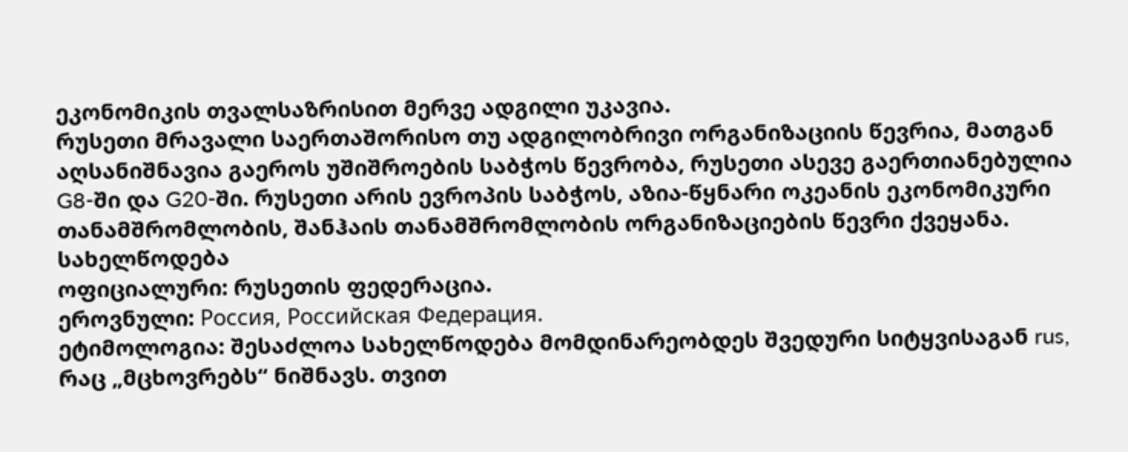ეკონომიკის თვალსაზრისით მერვე ადგილი უკავია.
რუსეთი მრავალი საერთაშორისო თუ ადგილობრივი ორგანიზაციის წევრია, მათგან აღსანიშნავია გაეროს უშიშროების საბჭოს წევრობა, რუსეთი ასევე გაერთიანებულია G8-ში და G20-ში. რუსეთი არის ევროპის საბჭოს, აზია-წყნარი ოკეანის ეკონომიკური თანამშრომლობის, შანჰაის თანამშრომლობის ორგანიზაციების წევრი ქვეყანა.
სახელწოდება
ოფიციალური: რუსეთის ფედერაცია.
ეროვნული: Россия, Российская Федерация.
ეტიმოლოგია: შესაძლოა სახელწოდება მომდინარეობდეს შვედური სიტყვისაგან rus, რაც „მცხოვრებს“ ნიშნავს. თვით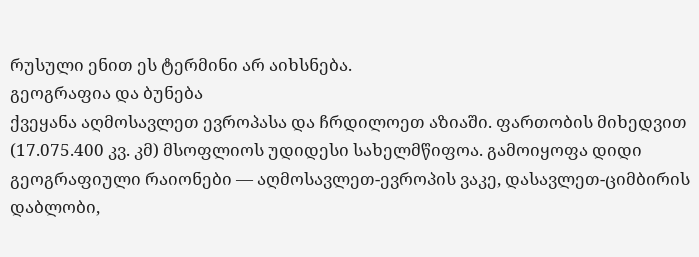რუსული ენით ეს ტერმინი არ აიხსნება.
გეოგრაფია და ბუნება
ქვეყანა აღმოსავლეთ ევროპასა და ჩრდილოეთ აზიაში. ფართობის მიხედვით (17.075.400 კვ. კმ) მსოფლიოს უდიდესი სახელმწიფოა. გამოიყოფა დიდი გეოგრაფიული რაიონები — აღმოსავლეთ-ევროპის ვაკე, დასავლეთ-ციმბირის დაბლობი,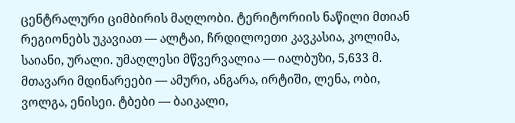ცენტრალური ციმბირის მაღლობი. ტერიტორიის ნაწილი მთიან რეგიონებს უკავიათ — ალტაი, ჩრდილოეთი კავკასია, კოლიმა, საიანი, ურალი. უმაღლესი მწვერვალია — იალბუზი, 5,633 მ. მთავარი მდინარეები — ამური, ანგარა, ირტიში, ლენა, ობი, ვოლგა, ენისეი. ტბები — ბაიკალი,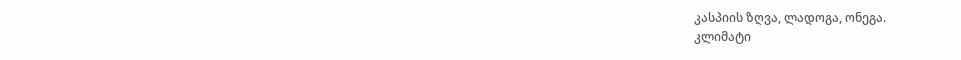კასპიის ზღვა, ლადოგა, ონეგა.
კლიმატი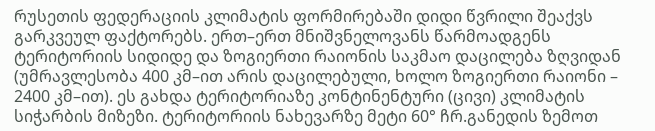რუსეთის ფედერაციის კლიმატის ფორმირებაში დიდი წვრილი შეაქვს გარკვეულ ფაქტორებს. ერთ–ერთ მნიშვნელოვანს წარმოადგენს ტერიტორიის სიდიდე და ზოგიერთი რაიონის საკმაო დაცილება ზღვიდან (უმრავლესობა 400 კმ–ით არის დაცილებული, ხოლო ზოგიერთი რაიონი – 2400 კმ–ით). ეს გახდა ტერიტორიაზე კონტინენტური (ცივი) კლიმატის სიჭარბის მიზეზი. ტერიტორიის ნახევარზე მეტი 60° ჩრ.განედის ზემოთ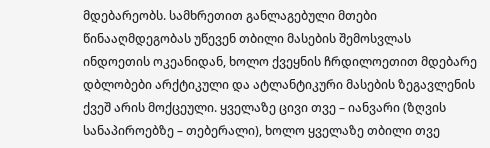მდებარეობს. სამხრეთით განლაგებული მთები წინააღმდეგობას უწევენ თბილი მასების შემოსვლას ინდოეთის ოკეანიდან, ხოლო ქვეყნის ჩრდილოეთით მდებარე დბლობები არქტიკული და ატლანტიკური მასების ზეგავლენის ქვეშ არის მოქცეული. ყველაზე ცივი თვე – იანვარი (ზღვის სანაპიროებზე – თებერალი), ხოლო ყველაზე თბილი თვე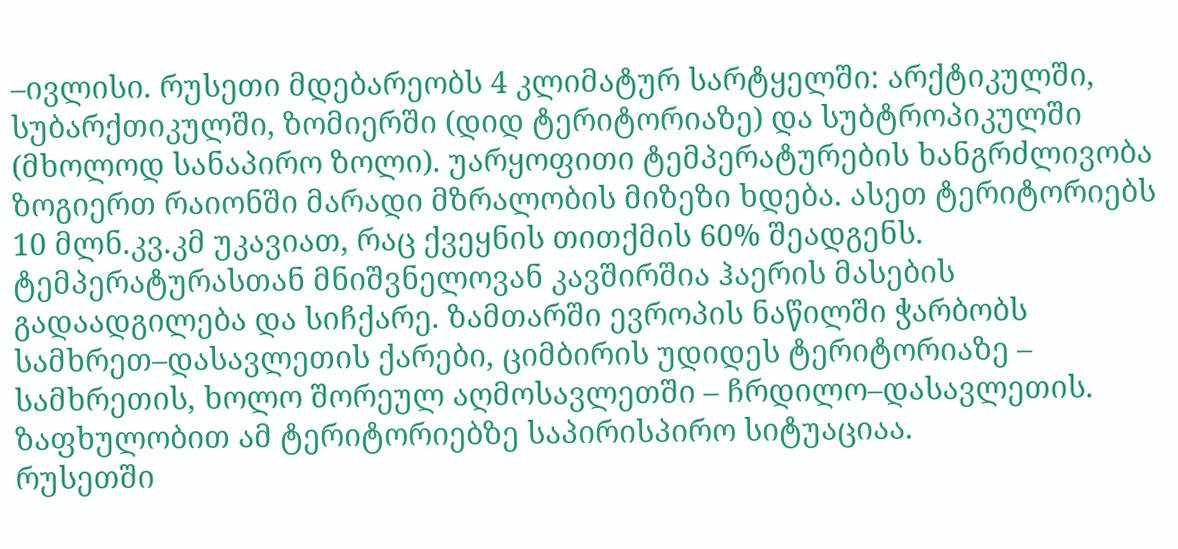–ივლისი. რუსეთი მდებარეობს 4 კლიმატურ სარტყელში: არქტიკულში, სუბარქთიკულში, ზომიერში (დიდ ტერიტორიაზე) და სუბტროპიკულში (მხოლოდ სანაპირო ზოლი). უარყოფითი ტემპერატურების ხანგრძლივობა ზოგიერთ რაიონში მარადი მზრალობის მიზეზი ხდება. ასეთ ტერიტორიებს 10 მლნ.კვ.კმ უკავიათ, რაც ქვეყნის თითქმის 60% შეადგენს.
ტემპერატურასთან მნიშვნელოვან კავშირშია ჰაერის მასების გადაადგილება და სიჩქარე. ზამთარში ევროპის ნაწილში ჭარბობს სამხრეთ–დასავლეთის ქარები, ციმბირის უდიდეს ტერიტორიაზე – სამხრეთის, ხოლო შორეულ აღმოსავლეთში – ჩრდილო–დასავლეთის. ზაფხულობით ამ ტერიტორიებზე საპირისპირო სიტუაციაა.
რუსეთში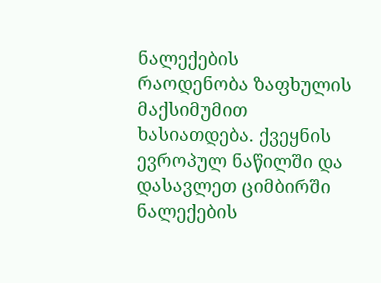ნალექების რაოდენობა ზაფხულის მაქსიმუმით ხასიათდება. ქვეყნის ევროპულ ნაწილში და დასავლეთ ციმბირში ნალექების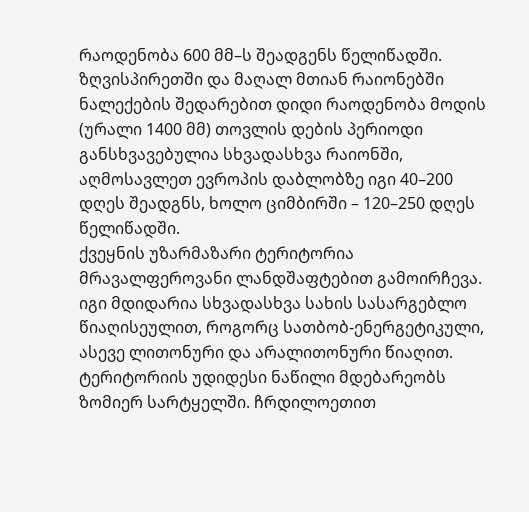რაოდენობა 600 მმ–ს შეადგენს წელიწადში. ზღვისპირეთში და მაღალ მთიან რაიონებში ნალექების შედარებით დიდი რაოდენობა მოდის (ურალი 1400 მმ) თოვლის დების პერიოდი განსხვავებულია სხვადასხვა რაიონში, აღმოსავლეთ ევროპის დაბლობზე იგი 40–200 დღეს შეადგნს, ხოლო ციმბირში – 120–250 დღეს წელიწადში.
ქვეყნის უზარმაზარი ტერიტორია მრავალფეროვანი ლანდშაფტებით გამოირჩევა. იგი მდიდარია სხვადასხვა სახის სასარგებლო წიაღისეულით, როგორც სათბობ-ენერგეტიკული, ასევე ლითონური და არალითონური წიაღით. ტერიტორიის უდიდესი ნაწილი მდებარეობს ზომიერ სარტყელში. ჩრდილოეთით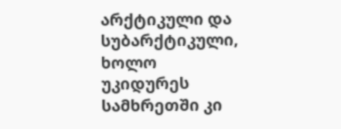არქტიკული და სუბარქტიკული, ხოლო უკიდურეს სამხრეთში კი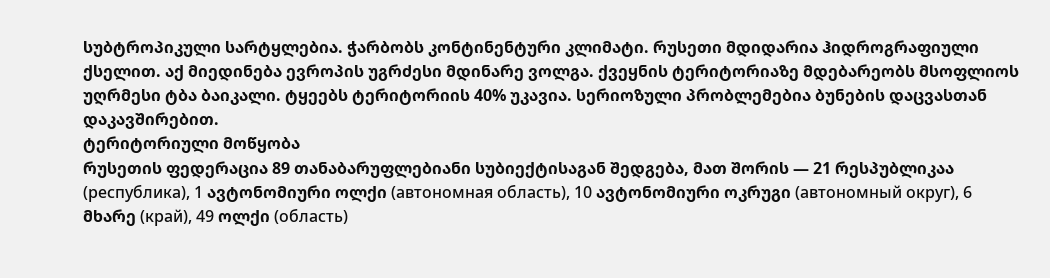სუბტროპიკული სარტყლებია. ჭარბობს კონტინენტური კლიმატი. რუსეთი მდიდარია ჰიდროგრაფიული ქსელით. აქ მიედინება ევროპის უგრძესი მდინარე ვოლგა. ქვეყნის ტერიტორიაზე მდებარეობს მსოფლიოს უღრმესი ტბა ბაიკალი. ტყეებს ტერიტორიის 40% უკავია. სერიოზული პრობლემებია ბუნების დაცვასთან დაკავშირებით.
ტერიტორიული მოწყობა
რუსეთის ფედერაცია 89 თანაბარუფლებიანი სუბიექტისაგან შედგება, მათ შორის — 21 რესპუბლიკაა (республика), 1 ავტონომიური ოლქი (автономная область), 10 ავტონომიური ოკრუგი (автономный округ), 6 მხარე (край), 49 ოლქი (область)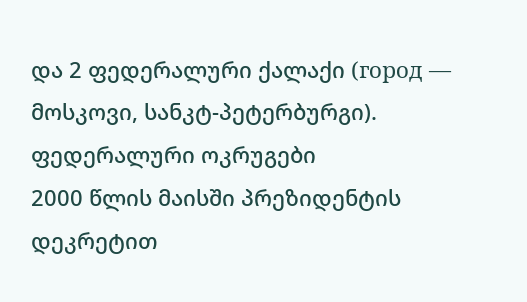და 2 ფედერალური ქალაქი (город — მოსკოვი, სანკტ-პეტერბურგი).
ფედერალური ოკრუგები
2000 წლის მაისში პრეზიდენტის დეკრეტით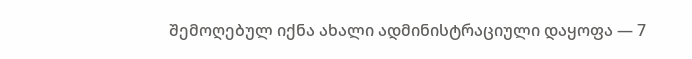შემოღებულ იქნა ახალი ადმინისტრაციული დაყოფა — 7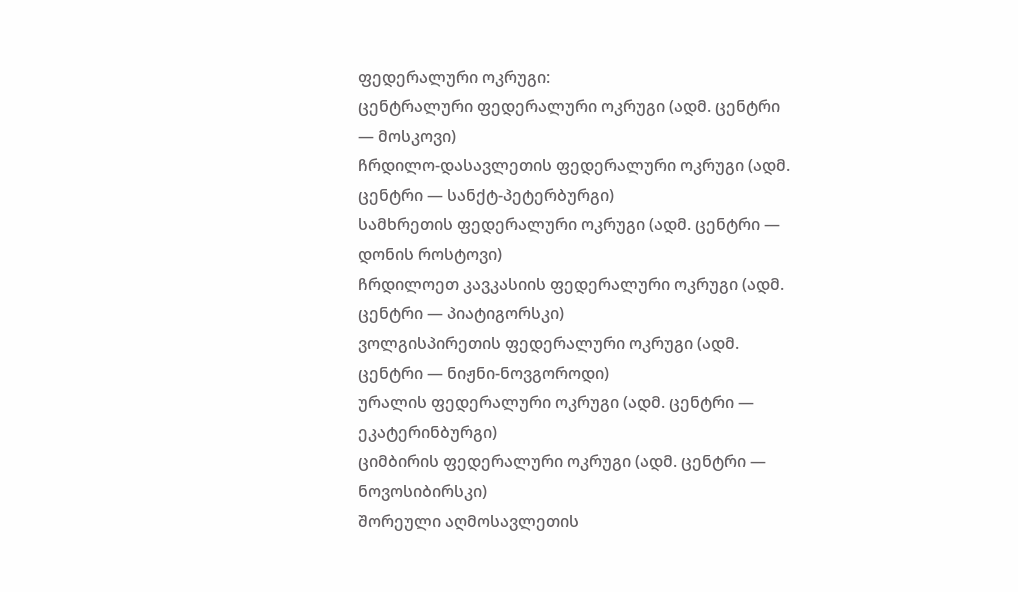ფედერალური ოკრუგი:
ცენტრალური ფედერალური ოკრუგი (ადმ. ცენტრი — მოსკოვი)
ჩრდილო-დასავლეთის ფედერალური ოკრუგი (ადმ. ცენტრი — სანქტ-პეტერბურგი)
სამხრეთის ფედერალური ოკრუგი (ადმ. ცენტრი — დონის როსტოვი)
ჩრდილოეთ კავკასიის ფედერალური ოკრუგი (ადმ. ცენტრი — პიატიგორსკი)
ვოლგისპირეთის ფედერალური ოკრუგი (ადმ. ცენტრი — ნიჟნი-ნოვგოროდი)
ურალის ფედერალური ოკრუგი (ადმ. ცენტრი — ეკატერინბურგი)
ციმბირის ფედერალური ოკრუგი (ადმ. ცენტრი — ნოვოსიბირსკი)
შორეული აღმოსავლეთის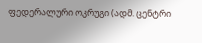ფედერალური ოკრუგი (ადმ. ცენტრი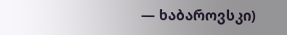— ხაბაროვსკი)